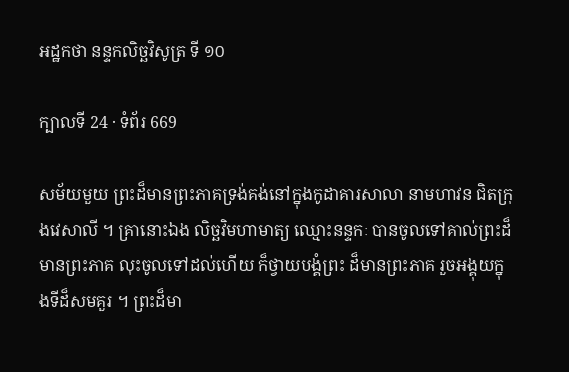អដ្ឋកថា នន្ទកលិច្ឆវិសូត្រ ទី ១០

ក្បាលទី 24 · ទំព័រ 669

សម័យមួយ ព្រះដ៏មានព្រះភាគទ្រង់គង់នៅក្នុងកូដាគារសាលា នាមហាវន ជិតក្រុងវេសាលី ។ គ្រានោះឯង លិច្ឆវិមហាមាត្យ ឈ្មោះនន្ទកៈ បានចូលទៅគាល់ព្រះដ៏មានព្រះភាគ លុះចូលទៅដល់ហើយ ក៏ថ្វាយបង្គំព្រះ ដ៏មានព្រះភាគ រួចអង្គុយក្នុងទីដ៏សមគួរ ។ ព្រះដ៏មា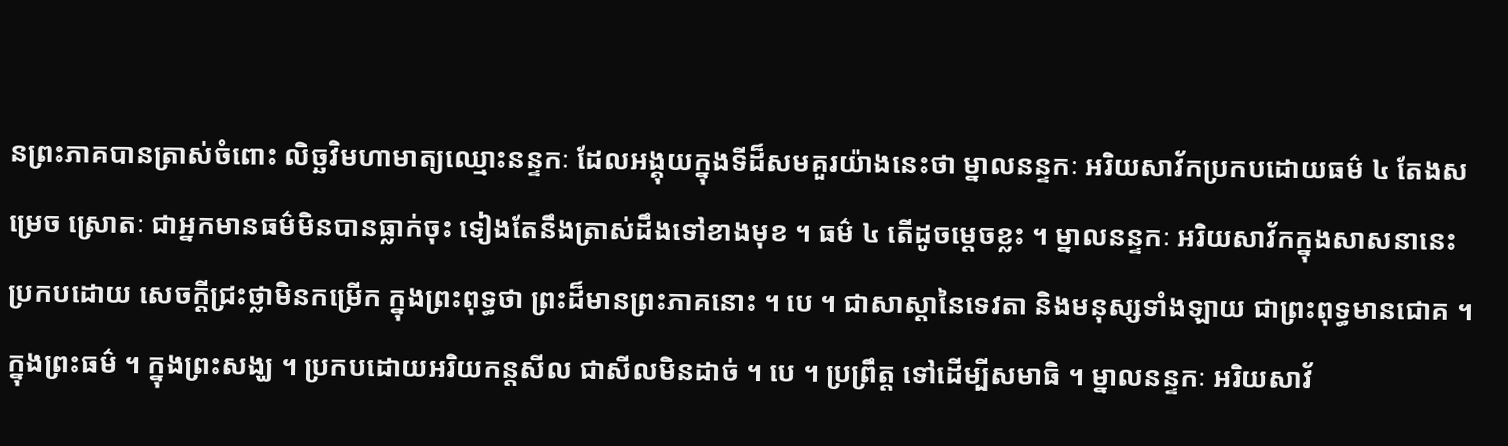នព្រះភាគបានត្រាស់ចំពោះ លិច្ឆវិមហាមាត្យឈ្មោះនន្ទកៈ ដែលអង្គុយក្នុងទីដ៏សមគួរយ៉ាងនេះថា ម្នាលនន្ទកៈ អរិយសាវ័កប្រកបដោយធម៌ ៤ តែងសម្រេច ស្រោតៈ ជាអ្នកមានធម៌មិនបានធ្លាក់ចុះ ទៀងតែនឹងត្រាស់ដឹងទៅខាងមុខ ។ ធម៌ ៤ តើដូចម្តេចខ្លះ ។ ម្នាលនន្ទកៈ អរិយសាវ័កក្នុងសាសនានេះ ប្រកបដោយ សេចក្តីជ្រះថ្លាមិនកម្រើក ក្នុងព្រះពុទ្ធថា ព្រះដ៏មានព្រះភាគនោះ ។ បេ ។ ជាសាស្តានៃទេវតា និងមនុស្សទាំងឡាយ ជាព្រះពុទ្ធមានជោគ ។ ក្នុងព្រះធម៌ ។ ក្នុងព្រះសង្ឃ ។ ប្រកបដោយអរិយកន្តសីល ជាសីលមិនដាច់ ។ បេ ។ ប្រព្រឹត្ត ទៅដើម្បីសមាធិ ។ ម្នាលនន្ទកៈ អរិយសាវ័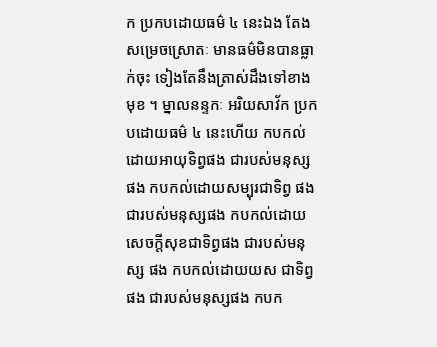ក ប្រកបដោយធម៌ ៤ នេះឯង តែងសម្រេចស្រោតៈ មានធម៌មិនបានធ្លាក់ចុះ ទៀងតែនឹងត្រាស់ដឹងទៅខាងមុខ ។ ម្នាលនន្ទកៈ អរិយសាវ័ក ប្រកបដោយធម៌ ៤ នេះហើយ កបកល់ដោយអាយុទិព្វផង ជារបស់មនុស្សផង កបកល់ដោយសម្បុរជាទិព្វ ផង ជារបស់មនុស្សផង កបកល់ដោយសេចក្តីសុខជាទិព្វផង ជារបស់មនុស្ស ផង កបកល់ដោយយស ជាទិព្វផង ជារបស់មនុស្សផង កបក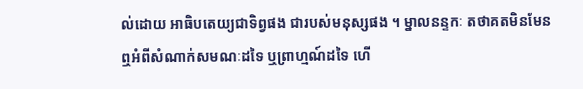ល់ដោយ អាធិបតេយ្យជាទិព្វផង ជារបស់មនុស្សផង ។ ម្នាលនន្ទកៈ តថាគតមិនមែន ឮអំពីសំណាក់សមណៈដទៃ ឬព្រាហ្មណ៍ដទៃ ហើ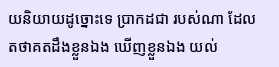យនិយាយដូច្នោះទេ ប្រាកដជា របស់ណា ដែលតថាគតដឹងខ្លួនឯង ឃើញខ្លួនឯង យល់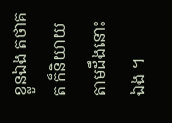ខ្លួនឯង តថាគត ក៏និយាយតាមដឹងនោះឯង ។